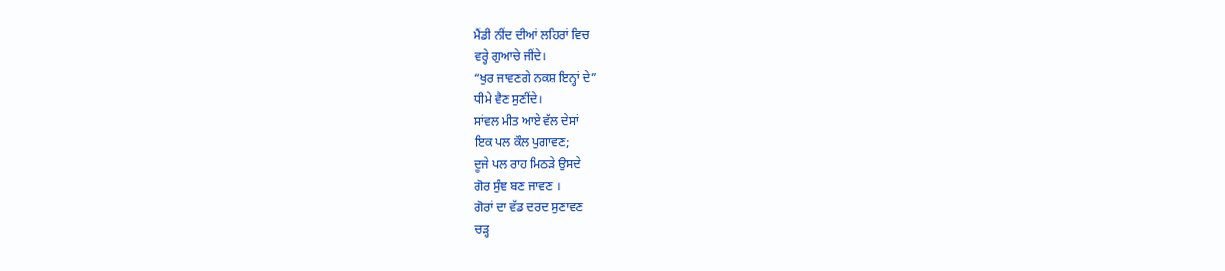ਮੈਂਡੀ ਨੀਂਦ ਦੀਆਂ ਲਹਿਰਾਂ ਵਿਚ
ਵਰ੍ਹੇ ਗੁਆਚੇ ਜੀਂਦੇ।
“ਖੁਰ ਜਾਵਣਗੇ ਨਕਸ਼ ਇਨ੍ਹਾਂ ਦੇ”
ਧੀਮੇ ਵੈਣ ਸੁਣੀਂਦੇ।
ਸਾਂਵਲ ਮੀਤ ਆਏ ਵੱਲ ਦੇਸਾਂ
ਇਕ ਪਲ ਕੌਲ ਪੁਗਾਵਣ;
ਦੂਜੇ ਪਲ ਰਾਹ ਮਿਠੜੇ ਉਸਦੇ
ਗੋਰ ਸੁੰਞ ਬਣ ਜਾਵਣ ।
ਗੋਰਾਂ ਦਾ ਵੱਡ ਦਰਦ ਸੁਣਾਵਣ
ਚੜ੍ਹ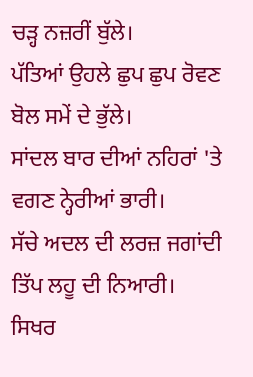ਚੜ੍ਹ ਨਜ਼ਰੀਂ ਬੁੱਲੇ।
ਪੱਤਿਆਂ ਉਹਲੇ ਛੁਪ ਛੁਪ ਰੋਵਣ
ਬੋਲ ਸਮੇਂ ਦੇ ਭੁੱਲੇ।
ਸਾਂਦਲ ਬਾਰ ਦੀਆਂ ਨਹਿਰਾਂ 'ਤੇ
ਵਗਣ ਨ੍ਹੇਰੀਆਂ ਭਾਰੀ।
ਸੱਚੇ ਅਦਲ ਦੀ ਲਰਜ਼ ਜਗਾਂਦੀ
ਤਿੱਪ ਲਹੂ ਦੀ ਨਿਆਰੀ।
ਸਿਖਰ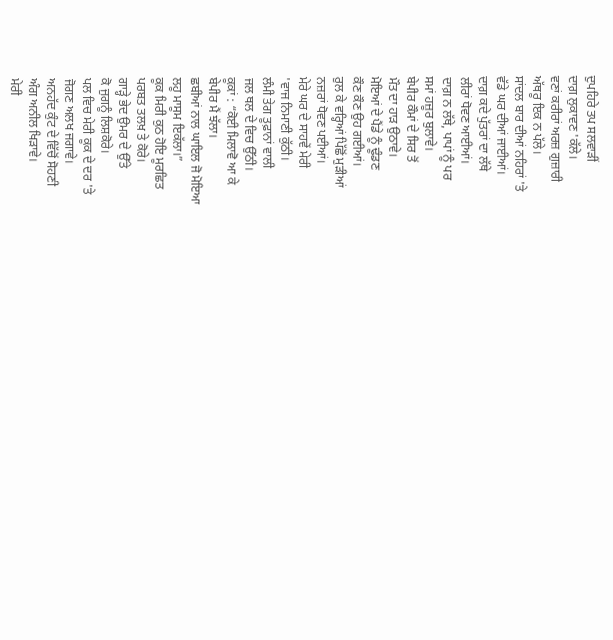ਦੁਪਹਿਰੇ ਤਪ ਸਲਵਾੜੀਂ
ਦਾਗ਼ ਲੁਕਾਵਣ 'ਕੱਲੇ।
ਵਣਾਂ ਕਰੀਰਾਂ ਅਰਜ਼ ਗੁਜ਼ਾਰੀ
ਅੱਥਰੂ ਇਕ ਨ ਪੱਲੇ।
ਸਾਂਦਲ ਬਾਰ ਦੀਆਂ ਨਹਿਰਾਂ 'ਤੇ
ਵੱਡੇ ਘਰ ਦੀਆਂ ਜਾਈਆਂ।
ਦਾਗ਼ ਕਦੇ ਪੁੱਤਰਾਂ ਦਾ ਲੱਥੇ
ਲੀਰਾਂ ਧੋਵਣ ਆਈਆਂ।
ਦਾਗ਼ ਨ ਲੱਥੇ, ਪਾਪਾਂ ਨੂੰ ਪਰ
ਸਮਾਂ ਹਜ਼ੂਰ ਬੁਲਾਵੇ।
ਬੇਪੀਰ ਕੌਮਾਂ ਦੇ ਸਿਰ ਤੋਂ
ਮੌਤ ਦਾ ਹਾੜ ਉਠਾਵੇ।
ਮੋਇਆਂ ਦੇ ਪੈਂਡੇ ਨੂੰ ਢੂੰਡਣ
ਕੌਣ ਕੌਣ ਉਹ ਗਈਆਂ।
ਰੁਲ ਕੇ ਵਰ੍ਹਿਆਂ ਪਿੱਛੋਂ ਮੁੜੀਆਂ
ਨਜ਼ਰਾਂ ਧੋਵਣ ਪਈਆਂ।
ਮੇਰੇ ਘਰ ਦੇ ਸਾਹਵੇਂ ਮੇਰੀ
'ਵਾਜ ਨਿਮਾਣੀ ਕੁੱਠੀ।
ਲੰਮੀ ਤੇਗ ਤੂਫ਼ਾਨਾਂ ਵਾਲੀ
ਜਲ ਥਲ ਦੇ ਵਿਚ ਉੱਠੀ।
ਕੂਕਾਂ : “ਕੋਈ ਮਿਲਾਵੋ ਆ ਕੇ
ਬੇਪੀਰ ਮੈਂ ਝੱਲਾ।
ਛਬੀਆਂ ਨਾਲ ਘਾਇਲ ਜੋ ਮੋਇਆ
ਲਹੂ ਮਾਸੂਮ ਇਕੱਲਾ।”
ਕੂਕ ਮਿਰੀ ਕੁਠ ਹੋਇ ਮੂਰਛਿਤ
ਪਰਬਤ ਤਲਖ਼ ਤੇ ਕੋਰੇ।
ਗਾੜ੍ਹੇ ਭੇਦ ਉਮਰ ਦੇ ਉੱਤੇ
ਕੋ ਜੁਗਨੂੰ ਲਿਸ਼ਕੋਰੇ।
ਪਲ ਵਿਚ ਮੇਰੀ ਕੂਕ ਦੇ ਦਰ 'ਤੇ
ਜੋਗਣ ਅਲਖ ਜਗਾਵੇ।
ਅਨਹੱਦ ਕੁੰਟ ਦੇ ਵਿੱਚੋਂ ਸੋਹਣੀ
ਅੰਗ ਅਨੀਲ ਖਿੜਾਵੇ।
ਮੇਰੀ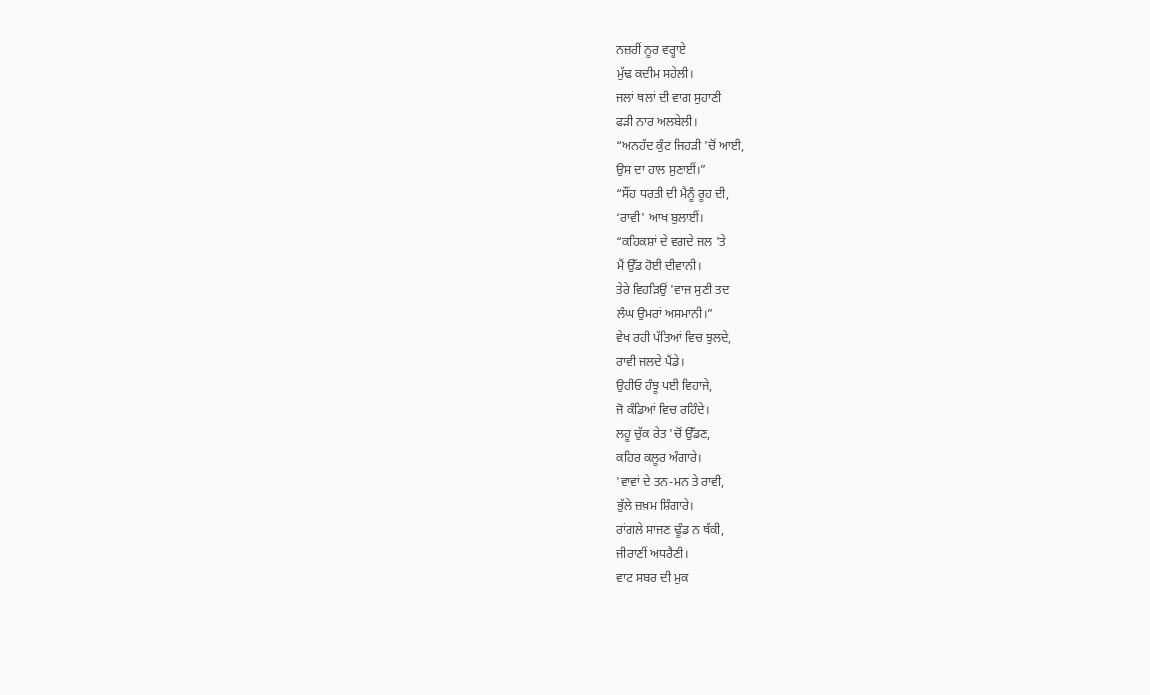ਨਜ਼ਰੀਂ ਨੂਰ ਵਰ੍ਹਾਏ
ਮੁੱਢ ਕਦੀਮ ਸਹੇਲੀ।
ਜਲਾਂ ਥਲਾਂ ਦੀ ਵਾਗ ਸੁਹਾਣੀ
ਫੜੀ ਨਾਰ ਅਲਬੇਲੀ।
“ਅਨਹੱਦ ਕੁੰਟ ਜਿਹੜੀ 'ਚੋਂ ਆਈ,
ਉਸ ਦਾ ਹਾਲ ਸੁਣਾਈਂ।”
“ਸੌਂਹ ਧਰਤੀ ਦੀ ਮੈਨੂੰ ਰੂਹ ਦੀ,
‘ਰਾਵੀ' ਆਖ ਬੁਲਾਈਂ।
“ਕਹਿਕਸ਼ਾਂ ਦੇ ਵਗਦੇ ਜਲ 'ਤੇ
ਮੈਂ ਉੱਡ ਹੋਈ ਦੀਵਾਨੀ।
ਤੇਰੇ ਵਿਹੜਿਉਂ 'ਵਾਜ ਸੁਣੀ ਤਦ
ਲੰਘ ਉਮਰਾਂ ਅਸਮਾਨੀ।”
ਵੇਖ ਰਹੀ ਪੱਤਿਆਂ ਵਿਚ ਝੁਲਦੇ,
ਰਾਵੀ ਜਲਦੇ ਪੈਂਡੇ।
ਉਹੀਓ ਹੰਝੂ ਪਈ ਵਿਹਾਜੇ,
ਜੋ ਕੰਡਿਆਂ ਵਿਚ ਰਹਿੰਦੇ।
ਲਹੂ ਚੁੱਕ ਰੇਤ 'ਚੋਂ ਉੱਡਣ,
ਕਹਿਰ ਕਲੂਰ ਅੰਗਾਰੇ।
'ਵਾਵਾਂ ਦੇ ਤਨ-ਮਨ ਤੇ ਰਾਵੀ,
ਭੁੱਲੇ ਜ਼ਖ਼ਮ ਸ਼ਿੰਗਾਰੇ।
ਰਾਂਗਲੇ ਸਾਜਣ ਢੂੰਡ ਨ ਥੱਕੀ,
ਜੀਰਾਣੀਂ ਅਧਰੈਣੀ।
ਵਾਟ ਸਬਰ ਦੀ ਮੁਕ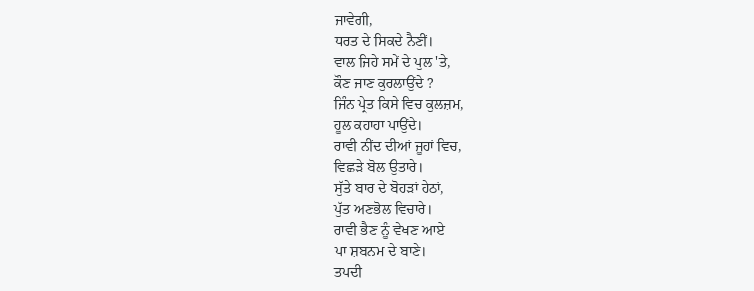ਜਾਵੇਗੀ,
ਧਰਤ ਦੇ ਸਿਕਦੇ ਨੈਣੀਂ।
ਵਾਲ ਜਿਹੇ ਸਮੇਂ ਦੇ ਪੁਲ 'ਤੇ,
ਕੌਣ ਜਾਣ ਕੁਰਲਾਉਂਦੇ ?
ਜਿੰਨ ਪ੍ਰੇਤ ਕਿਸੇ ਵਿਚ ਕੁਲਜ਼ਮ,
ਹੂਲ ਕਹਾਹਾ ਪਾਉਂਦੇ।
ਰਾਵੀ ਨੀਂਦ ਦੀਆਂ ਜੂਹਾਂ ਵਿਚ,
ਵਿਛੜੇ ਬੋਲ ਉਤਾਰੇ।
ਸੁੱਤੇ ਬਾਰ ਦੇ ਬੋਹੜਾਂ ਹੇਠਾਂ,
ਪੁੱਤ ਅਣਭੋਲ ਵਿਚਾਰੇ।
ਰਾਵੀ ਭੈਣ ਨੂੰ ਵੇਖਣ ਆਏ
ਪਾ ਸ਼ਬਨਮ ਦੇ ਬਾਣੇ।
ਤਪਦੀ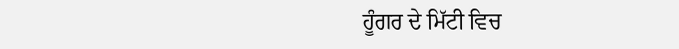ਹੂੰਗਰ ਦੇ ਮਿੱਟੀ ਵਿਚ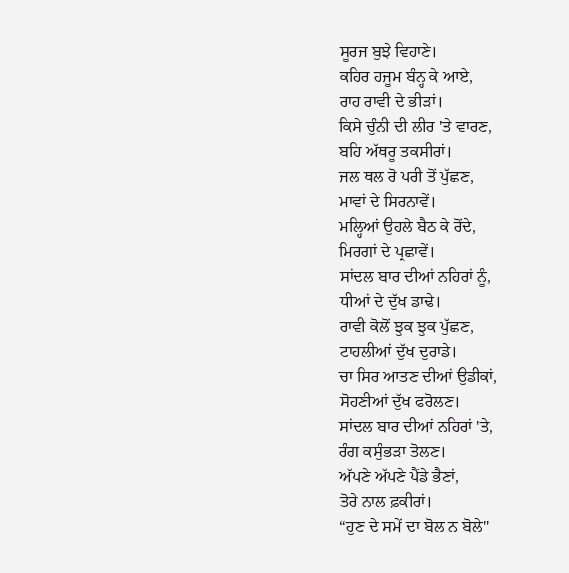ਸੂਰਜ ਬੁਝੇ ਵਿਹਾਣੇ।
ਕਹਿਰ ਹਜੂਮ ਬੰਨ੍ਹ ਕੇ ਆਏ,
ਰਾਹ ਰਾਵੀ ਦੇ ਭੀੜਾਂ।
ਕਿਸੇ ਚੁੰਨੀ ਦੀ ਲੀਰ 'ਤੇ ਵਾਰਣ,
ਬਹਿ ਅੱਥਰੂ ਤਕਸੀਰਾਂ।
ਜਲ ਥਲ ਰੋ ਪਰੀ ਤੋਂ ਪੁੱਛਣ,
ਮਾਵਾਂ ਦੇ ਸਿਰਨਾਵੇਂ।
ਮਲ੍ਹਿਆਂ ਉਹਲੇ ਬੈਠ ਕੇ ਰੋਂਦੇ,
ਮਿਰਗਾਂ ਦੇ ਪ੍ਰਛਾਵੇਂ।
ਸਾਂਦਲ ਬਾਰ ਦੀਆਂ ਨਹਿਰਾਂ ਨੂੰ,
ਧੀਆਂ ਦੇ ਦੁੱਖ ਡਾਢੇ।
ਰਾਵੀ ਕੋਲੋਂ ਝੁਕ ਝੁਕ ਪੁੱਛਣ,
ਟਾਹਲੀਆਂ ਦੁੱਖ ਦੁਰਾਡੇ।
ਚਾ ਸਿਰ ਆਤਣ ਦੀਆਂ ਉਡੀਕਾਂ,
ਸੋਹਣੀਆਂ ਦੁੱਖ ਫਰੋਲਣ।
ਸਾਂਦਲ ਬਾਰ ਦੀਆਂ ਨਹਿਰਾਂ 'ਤੇ,
ਰੰਗ ਕਸੁੰਭੜਾ ਤੋਲਣ।
ਅੱਪਣੇ ਅੱਪਣੇ ਪੈਂਡੇ ਭੈਣਾਂ,
ਤੋਰੇ ਨਾਲ ਫ਼ਕੀਰਾਂ।
“ਹੁਣ ਦੇ ਸਮੇਂ ਦਾ ਬੋਲ ਨ ਬੋਲੇ"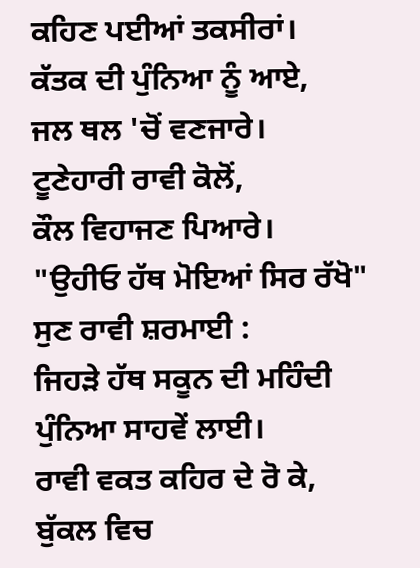ਕਹਿਣ ਪਈਆਂ ਤਕਸੀਰਾਂ।
ਕੱਤਕ ਦੀ ਪੁੰਨਿਆ ਨੂੰ ਆਏ,
ਜਲ ਥਲ 'ਚੋਂ ਵਣਜਾਰੇ।
ਟੂਣੇਹਾਰੀ ਰਾਵੀ ਕੋਲੋਂ,
ਕੌਲ ਵਿਹਾਜਣ ਪਿਆਰੇ।
"ਉਹੀਓ ਹੱਥ ਮੋਇਆਂ ਸਿਰ ਰੱਖੋ"
ਸੁਣ ਰਾਵੀ ਸ਼ਰਮਾਈ :
ਜਿਹੜੇ ਹੱਥ ਸਕੂਨ ਦੀ ਮਹਿੰਦੀ
ਪੁੰਨਿਆ ਸਾਹਵੇਂ ਲਾਈ।
ਰਾਵੀ ਵਕਤ ਕਹਿਰ ਦੇ ਰੋ ਕੇ,
ਬੁੱਕਲ ਵਿਚ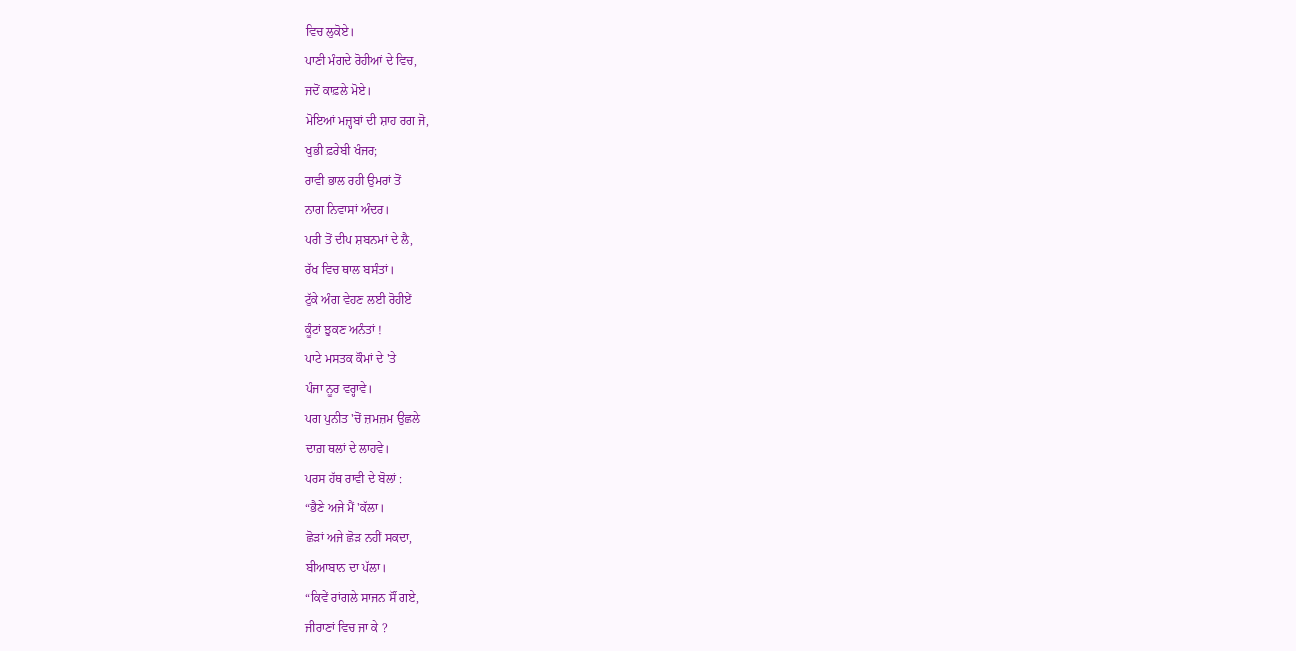ਵਿਚ ਲੁਕੋਏ।
ਪਾਣੀ ਮੰਗਦੇ ਰੋਹੀਆਂ ਦੇ ਵਿਚ,
ਜਦੋਂ ਕਾਫ਼ਲੇ ਮੋਏ।
ਮੋਇਆਂ ਮਜ਼੍ਹਬਾਂ ਦੀ ਸ਼ਾਹ ਰਗ ਜੋ,
ਖੁਭੀ ਫ਼ਰੇਬੀ ਖੰਜਰ;
ਰਾਵੀ ਭਾਲ ਰਹੀ ਉਮਰਾਂ ਤੋਂ
ਨਾਗ ਨਿਵਾਸਾਂ ਅੰਦਰ।
ਪਰੀ ਤੋਂ ਦੀਪ ਸ਼ਬਨਮਾਂ ਦੇ ਲੈ,
ਰੱਖ ਵਿਚ ਥਾਲ ਬਸੰਤਾਂ।
ਟੁੱਕੇ ਅੰਗ ਵੇਹਣ ਲਈ ਰੋਹੀਏਂ
ਕੂੰਟਾਂ ਝੁਕਣ ਅਨੰਤਾਂ !
ਪਾਟੇ ਮਸਤਕ ਕੌਮਾਂ ਦੇ 'ਤੇ
ਪੰਜਾ ਨੂਰ ਵਰ੍ਹਾਵੇ।
ਪਗ ਪੁਨੀਤ 'ਚੋਂ ਜ਼ਮਜ਼ਮ ਉਛਲੇ
ਦਾਗ਼ ਥਲਾਂ ਦੇ ਲਾਹਵੇ।
ਪਰਸ ਹੱਥ ਰਾਵੀ ਦੇ ਬੋਲਾਂ :
“ਭੈਣੇ ਅਜੇ ਮੈਂ 'ਕੱਲਾ।
ਛੋੜਾਂ ਅਜੇ ਛੋੜ ਨਹੀਂ ਸਕਦਾ,
ਬੀਆਬਾਨ ਦਾ ਪੱਲਾ।
“ਕਿਵੇਂ ਰਾਂਗਲੇ ਸਾਜਨ ਸੌਂ ਗਏ,
ਜੀਰਾਣਾਂ ਵਿਚ ਜਾ ਕੇ ?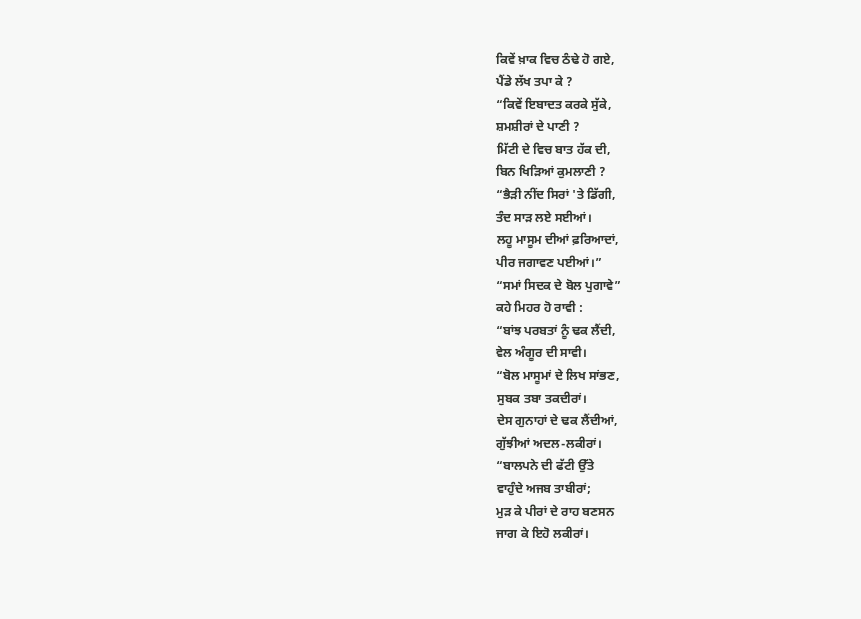ਕਿਵੇਂ ਖ਼ਾਕ ਵਿਚ ਠੰਢੇ ਹੋ ਗਏ,
ਪੈਂਡੇ ਲੱਖ ਤਪਾ ਕੇ ?
“ਕਿਵੇਂ ਇਬਾਦਤ ਕਰਕੇ ਸੁੱਕੇ,
ਸ਼ਮਸ਼ੀਰਾਂ ਦੇ ਪਾਣੀ ?
ਮਿੱਟੀ ਦੇ ਵਿਚ ਬਾਤ ਹੱਕ ਦੀ,
ਬਿਨ ਖਿੜਿਆਂ ਕੁਮਲਾਣੀ ?
“ਭੈੜੀ ਨੀਂਦ ਸਿਰਾਂ 'ਤੇ ਡਿੱਗੀ,
ਤੰਦ ਸਾੜ ਲਏ ਸਈਆਂ।
ਲਹੂ ਮਾਸੂਮ ਦੀਆਂ ਫ਼ਰਿਆਦਾਂ,
ਪੀਰ ਜਗਾਵਣ ਪਈਆਂ।”
“ਸਮਾਂ ਸਿਦਕ ਦੇ ਬੋਲ ਪੁਗਾਵੇ”
ਕਹੇ ਮਿਹਰ ਹੋ ਰਾਵੀ :
“ਬਾਂਝ ਪਰਬਤਾਂ ਨੂੰ ਢਕ ਲੈਂਦੀ,
ਵੇਲ ਅੰਗੂਰ ਦੀ ਸਾਵੀ।
“ਬੋਲ ਮਾਸੂਮਾਂ ਦੇ ਲਿਖ ਸਾਂਭਣ,
ਸੁਬਕ ਤਬਾ ਤਕਦੀਰਾਂ।
ਦੇਸ ਗੁਨਾਹਾਂ ਦੇ ਢਕ ਲੈਂਦੀਆਂ,
ਗੁੱਝੀਆਂ ਅਦਲ-ਲਕੀਰਾਂ।
“ਬਾਲਪਨੇ ਦੀ ਫੱਟੀ ਉੱਤੇ
ਵਾਹੁੰਦੇ ਅਜਬ ਤਾਬੀਰਾਂ;
ਮੁੜ ਕੇ ਪੀਰਾਂ ਦੇ ਰਾਹ ਬਣਸਨ
ਜਾਗ ਕੇ ਇਹੋ ਲਕੀਰਾਂ।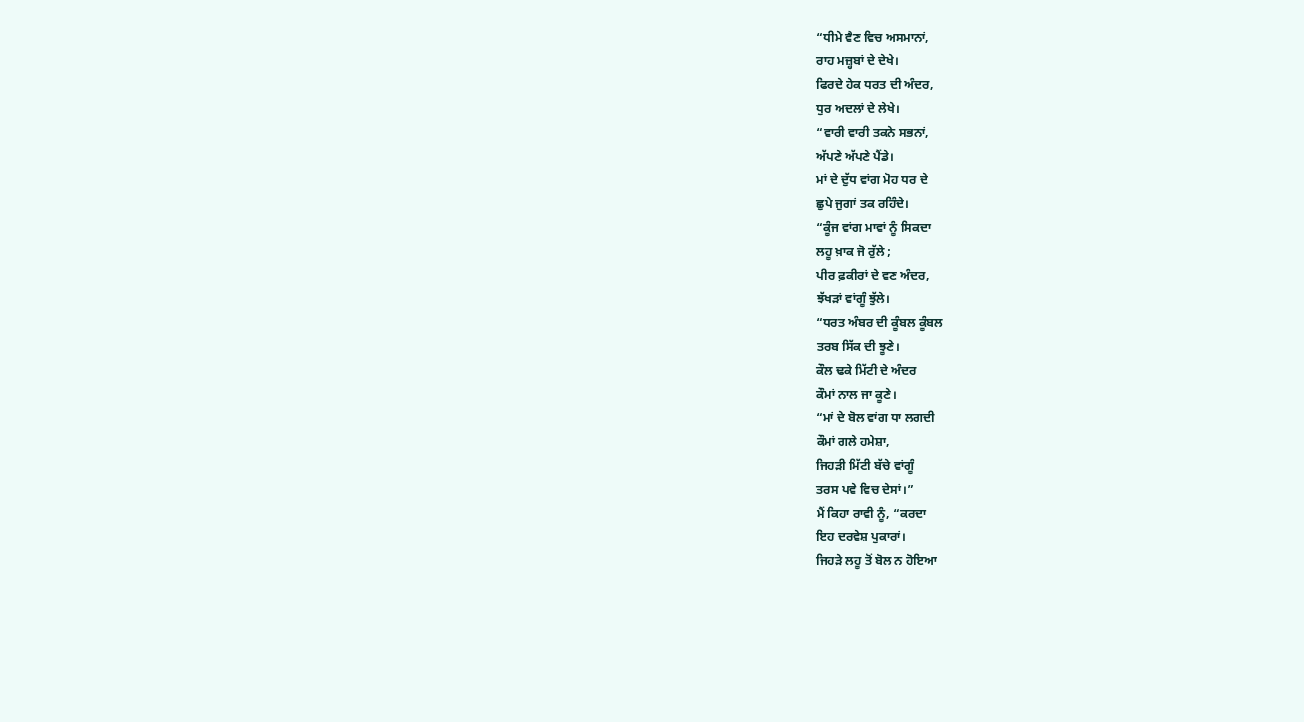“ਧੀਮੇ ਵੈਣ ਵਿਚ ਅਸਮਾਨਾਂ,
ਰਾਹ ਮਜ਼੍ਹਬਾਂ ਦੇ ਦੇਖੇ।
ਫਿਰਦੇ ਹੇਕ ਧਰਤ ਦੀ ਅੰਦਰ,
ਧੁਰ ਅਦਲਾਂ ਦੇ ਲੇਖੇ।
“ਵਾਰੀ ਵਾਰੀ ਤਕਨੇ ਸਭਨਾਂ,
ਅੱਪਣੇ ਅੱਪਣੇ ਪੈਂਡੇ।
ਮਾਂ ਦੇ ਦੁੱਧ ਵਾਂਗ ਮੋਹ ਧਰ ਦੇ
ਛੁਪੇ ਜੁਗਾਂ ਤਕ ਰਹਿੰਦੇ।
“ਕੂੰਜ ਵਾਂਗ ਮਾਵਾਂ ਨੂੰ ਸਿਕਦਾ
ਲਹੂ ਖ਼ਾਕ ਜੋ ਰੁੱਲੇ ;
ਪੀਰ ਫ਼ਕੀਰਾਂ ਦੇ ਵਣ ਅੰਦਰ,
ਝੱਖੜਾਂ ਵਾਂਗੂੰ ਝੁੱਲੇ।
“ਧਰਤ ਅੰਬਰ ਦੀ ਕੂੰਬਲ ਕੂੰਬਲ
ਤਰਬ ਸਿੱਕ ਦੀ ਝੂਣੇ।
ਕੌਲ ਢਕੇ ਮਿੱਟੀ ਦੇ ਅੰਦਰ
ਕੌਮਾਂ ਨਾਲ ਜਾ ਕੂਣੇ।
“ਮਾਂ ਦੇ ਬੋਲ ਵਾਂਗ ਧਾ ਲਗਦੀ
ਕੌਮਾਂ ਗਲੇ ਹਮੇਸ਼ਾ,
ਜਿਹੜੀ ਮਿੱਟੀ ਬੱਚੇ ਵਾਂਗੂੰ
ਤਰਸ ਪਵੇ ਵਿਚ ਦੇਸਾਂ।”
ਮੈਂ ਕਿਹਾ ਰਾਵੀ ਨੂੰ, “ਕਰਦਾ
ਇਹ ਦਰਵੇਸ਼ ਪੁਕਾਰਾਂ।
ਜਿਹੜੇ ਲਹੂ ਤੋਂ ਬੋਲ ਨ ਹੋਇਆ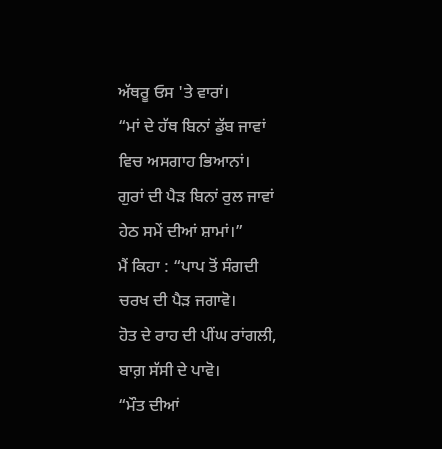ਅੱਥਰੂ ਓਸ 'ਤੇ ਵਾਰਾਂ।
“ਮਾਂ ਦੇ ਹੱਥ ਬਿਨਾਂ ਡੁੱਬ ਜਾਵਾਂ
ਵਿਚ ਅਸਗਾਹ ਭਿਆਨਾਂ।
ਗੁਰਾਂ ਦੀ ਪੈੜ ਬਿਨਾਂ ਰੁਲ ਜਾਵਾਂ
ਹੇਠ ਸਮੇਂ ਦੀਆਂ ਸ਼ਾਮਾਂ।”
ਮੈਂ ਕਿਹਾ : “ਪਾਪ ਤੋਂ ਸੰਗਦੀ
ਚਰਖ ਦੀ ਪੈੜ ਜਗਾਵੋ।
ਹੋਤ ਦੇ ਰਾਹ ਦੀ ਪੀਂਘ ਰਾਂਗਲੀ,
ਬਾਗ਼ ਸੱਸੀ ਦੇ ਪਾਵੋ।
“ਮੌਤ ਦੀਆਂ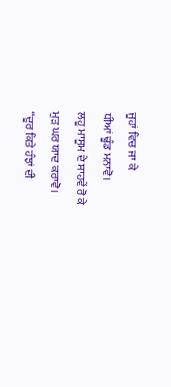ਜੂਹਾਂ ਵਿਚ ਜਾ ਕੇ
ਧੀਆਂ ਢੂੰਡ ਮਨਾਵੋ।
ਲਹੂ ਮਾਸੂਮ ਦੇ ਸਾਹਵੇਂ ਰੋ ਕੇ
ਮੁੜ ਘਰ ਯਾਦ ਕਰਾਵੋ।
“ਦੂਰ ਕਿਤੇ ਹੰਝਾਂ ਦੀ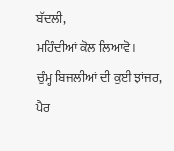ਬੱਦਲੀ,
ਮਹਿੰਦੀਆਂ ਕੋਲ ਲਿਆਵੋ।
ਚੁੰਮ੍ਹ ਬਿਜਲੀਆਂ ਦੀ ਕੁਈ ਝਾਂਜਰ,
ਪੈਰ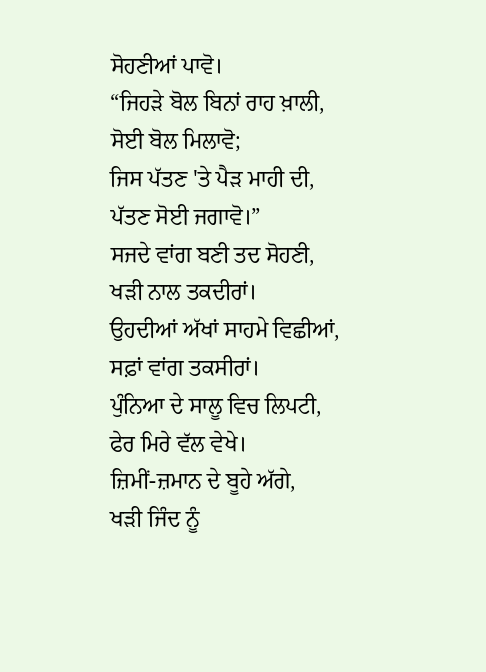ਸੋਹਣੀਆਂ ਪਾਵੋ।
“ਜਿਹੜੇ ਬੋਲ ਬਿਨਾਂ ਰਾਹ ਖ਼ਾਲੀ,
ਸੋਈ ਬੋਲ ਮਿਲਾਵੋ;
ਜਿਸ ਪੱਤਣ 'ਤੇ ਪੈੜ ਮਾਹੀ ਦੀ,
ਪੱਤਣ ਸੋਈ ਜਗਾਵੋ।”
ਸਜਦੇ ਵਾਂਗ ਬਣੀ ਤਦ ਸੋਹਣੀ,
ਖੜੀ ਨਾਲ ਤਕਦੀਰਾਂ।
ਉਹਦੀਆਂ ਅੱਖਾਂ ਸਾਹਮੇ ਵਿਛੀਆਂ,
ਸਫ਼ਾਂ ਵਾਂਗ ਤਕਸੀਰਾਂ।
ਪੁੰਨਿਆ ਦੇ ਸਾਲੂ ਵਿਚ ਲਿਪਟੀ,
ਫੇਰ ਮਿਰੇ ਵੱਲ ਵੇਖੇ।
ਜ਼ਿਮੀਂ-ਜ਼ਮਾਨ ਦੇ ਬੂਹੇ ਅੱਗੇ,
ਖੜੀ ਜਿੰਦ ਨੂੰ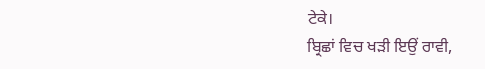ਟੇਕੇ।
ਬ੍ਰਿਛਾਂ ਵਿਚ ਖੜੀ ਇਉਂ ਰਾਵੀ,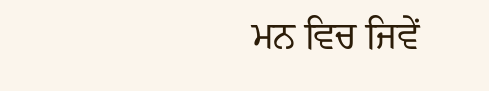ਮਨ ਵਿਚ ਜਿਵੇਂ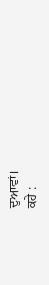ਦੁਆਵਾਂ।
ਕਹੇ :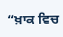“ਖ਼ਾਕ ਵਿਚ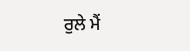ਰੁਲੇ ਮੈਂ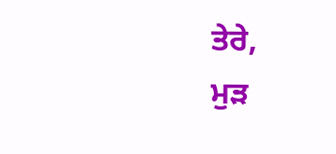ਤੇਰੇ,
ਮੁੜ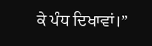ਕੇ ਪੰਧ ਦਿਖਾਵਾਂ।”